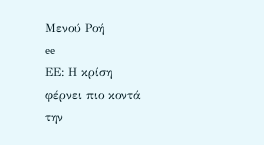Μενού Ροή
ee
ΕΕ: Η κρίση φέρνει πιο κοντά την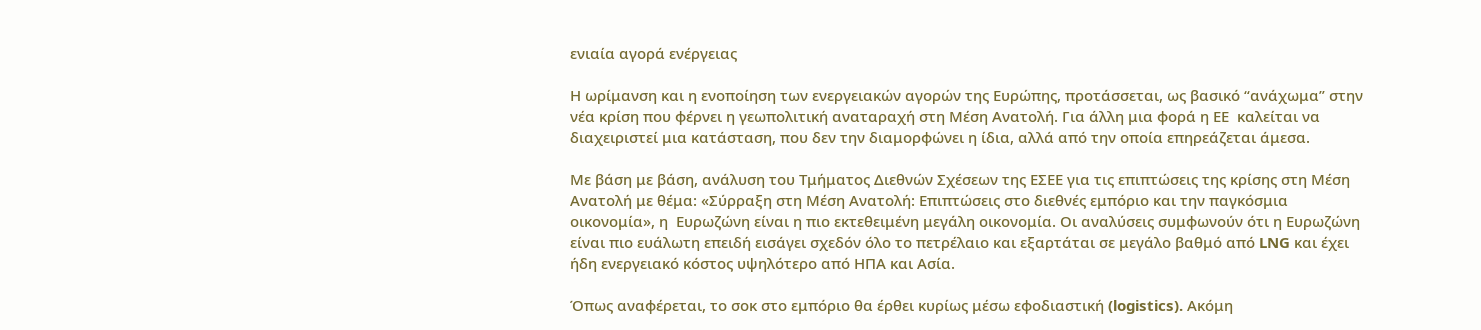ενιαία αγορά ενέργειας

Η ωρίμανση και η ενοποίηση των ενεργειακών αγορών της Ευρώπης, προτάσσεται, ως βασικό “ανάχωμα” στην νέα κρίση που φέρνει η γεωπολιτική αναταραχή στη Μέση Ανατολή. Για άλλη μια φορά η ΕΕ  καλείται να διαχειριστεί μια κατάσταση, που δεν την διαμορφώνει η ίδια, αλλά από την οποία επηρεάζεται άμεσα.

Με βάση με βάση, ανάλυση του Τμήματος Διεθνών Σχέσεων της ΕΣΕΕ για τις επιπτώσεις της κρίσης στη Μέση Ανατολή με θέμα: «Σύρραξη στη Μέση Ανατολή: Επιπτώσεις στο διεθνές εμπόριο και την παγκόσμια οικονομία», η  Ευρωζώνη είναι η πιο εκτεθειμένη μεγάλη οικονομία. Οι αναλύσεις συμφωνούν ότι η Ευρωζώνη είναι πιο ευάλωτη επειδή εισάγει σχεδόν όλο το πετρέλαιο και εξαρτάται σε μεγάλο βαθμό από LNG και έχει ήδη ενεργειακό κόστος υψηλότερο από ΗΠΑ και Ασία.

Όπως αναφέρεται, το σοκ στο εμπόριο θα έρθει κυρίως μέσω εφοδιαστική (logistics). Ακόμη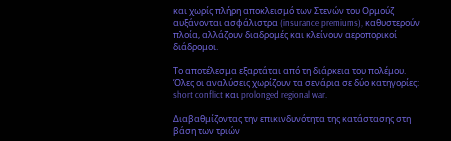και χωρίς πλήρη αποκλεισμό των Στενών του Ορμούζ αυξάνονται ασφάλιστρα (insurance premiums), καθυστερούν πλοία, αλλάζουν διαδρομές και κλείνουν αεροπορικοί διάδρομοι.

Το αποτέλεσμα εξαρτάται από τη διάρκεια του πολέμου. Όλες οι αναλύσεις χωρίζουν τα σενάρια σε δύο κατηγορίες: short conflict και prolonged regional war.

Διαβαθμίζοντας την επικινδυνότητα της κατάστασης στη βάση των τριών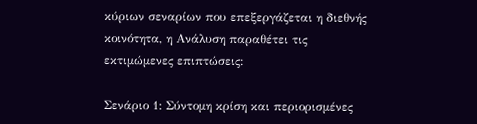κύριων σεναρίων που επεξεργάζεται η διεθνής κοινότητα, η Ανάλυση παραθέτει τις εκτιμώμενες επιπτώσεις:

Σενάριο 1: Σύντομη κρίση και περιορισμένες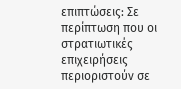επιπτώσεις: Σε περίπτωση που οι στρατιωτικές επιχειρήσεις περιοριστούν σε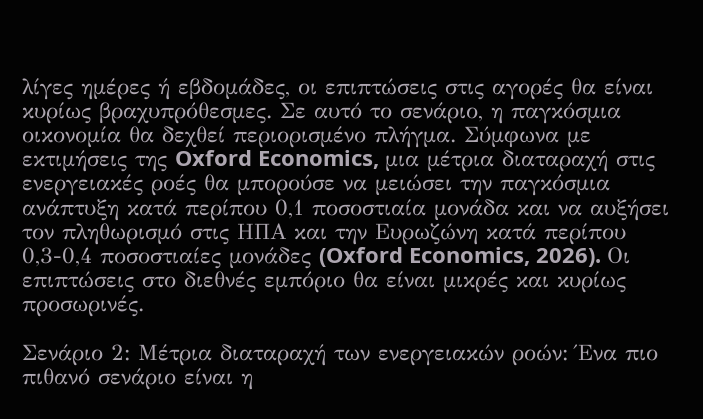λίγες ημέρες ή εβδομάδες, οι επιπτώσεις στις αγορές θα είναι κυρίως βραχυπρόθεσμες. Σε αυτό το σενάριο, η παγκόσμια οικονομία θα δεχθεί περιορισμένο πλήγμα. Σύμφωνα με εκτιμήσεις της Oxford Economics, μια μέτρια διαταραχή στις ενεργειακές ροές θα μπορούσε να μειώσει την παγκόσμια ανάπτυξη κατά περίπου 0,1 ποσοστιαία μονάδα και να αυξήσει τον πληθωρισμό στις ΗΠΑ και την Ευρωζώνη κατά περίπου 0,3-0,4 ποσοστιαίες μονάδες (Oxford Economics, 2026). Οι επιπτώσεις στο διεθνές εμπόριο θα είναι μικρές και κυρίως προσωρινές.

Σενάριο 2: Μέτρια διαταραχή των ενεργειακών ροών: Ένα πιο πιθανό σενάριο είναι η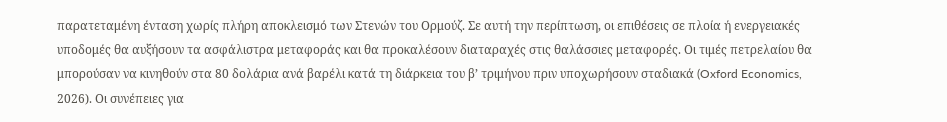παρατεταμένη ένταση χωρίς πλήρη αποκλεισμό των Στενών του Ορμούζ. Σε αυτή την περίπτωση, οι επιθέσεις σε πλοία ή ενεργειακές υποδομές θα αυξήσουν τα ασφάλιστρα μεταφοράς και θα προκαλέσουν διαταραχές στις θαλάσσιες μεταφορές. Οι τιμές πετρελαίου θα μπορούσαν να κινηθούν στα 80 δολάρια ανά βαρέλι κατά τη διάρκεια του β’ τριμήνου πριν υποχωρήσουν σταδιακά (Oxford Economics, 2026). Οι συνέπειες για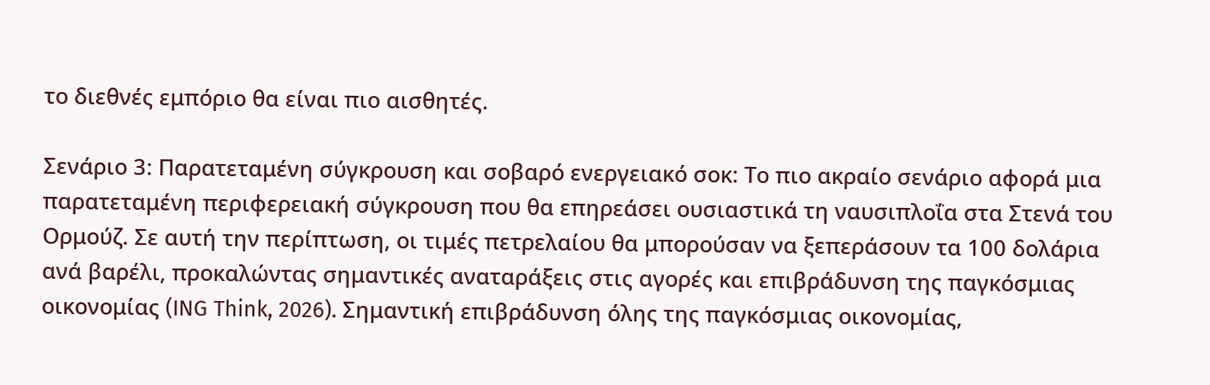το διεθνές εμπόριο θα είναι πιο αισθητές.

Σενάριο 3: Παρατεταμένη σύγκρουση και σοβαρό ενεργειακό σοκ: Το πιο ακραίο σενάριο αφορά μια παρατεταμένη περιφερειακή σύγκρουση που θα επηρεάσει ουσιαστικά τη ναυσιπλοΐα στα Στενά του Ορμούζ. Σε αυτή την περίπτωση, οι τιμές πετρελαίου θα μπορούσαν να ξεπεράσουν τα 100 δολάρια ανά βαρέλι, προκαλώντας σημαντικές αναταράξεις στις αγορές και επιβράδυνση της παγκόσμιας οικονομίας (ING Think, 2026). Σημαντική επιβράδυνση όλης της παγκόσμιας οικονομίας,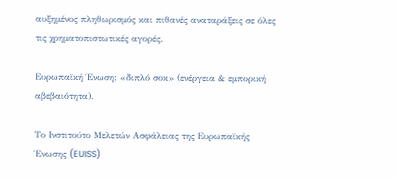αυξημένος πληθωρισμός και πιθανές αναταράξεις σε όλες τις χρηματοπιστωτικές αγορές.

Ευρωπαϊκή Ένωση: «διπλό σοκ» (ενέργεια & εμπορική αβεβαιότητα).

Το Ινστιτούτο Μελετών Ασφάλειας της Ευρωπαϊκής Ένωσης (EUISS)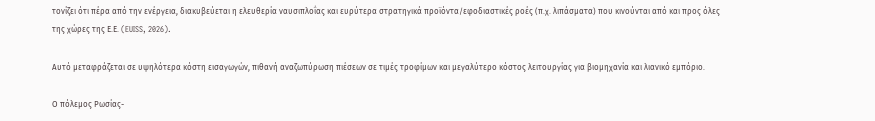τονίζει ότι πέρα από την ενέργεια, διακυβεύεται η ελευθερία ναυσιπλοΐας και ευρύτερα στρατηγικά προϊόντα/εφοδιαστικές ροές (π.χ. λιπάσματα) που κινούνται από και προς όλες της χώρες της Ε.Ε. (EUISS, 2026).

Αυτό μεταφράζεται σε υψηλότερα κόστη εισαγωγών, πιθανή αναζωπύρωση πιέσεων σε τιμές τροφίμων και μεγαλύτερο κόστος λειτουργίας για βιομηχανία και λιανικό εμπόριο.

Ο πόλεμος Ρωσίας-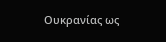Ουκρανίας ως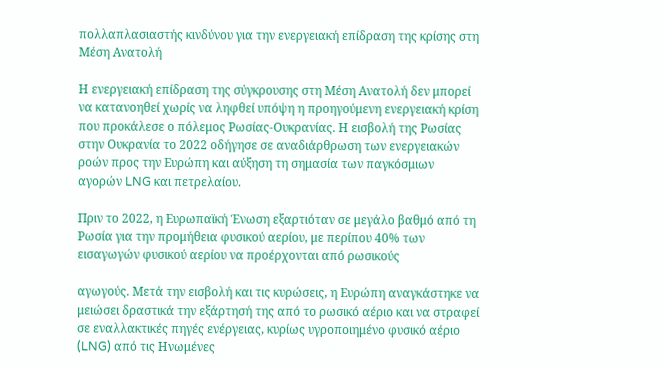πολλαπλασιαστής κινδύνου για την ενεργειακή επίδραση της κρίσης στη Μέση Ανατολή

Η ενεργειακή επίδραση της σύγκρουσης στη Μέση Ανατολή δεν μπορεί να κατανοηθεί χωρίς να ληφθεί υπόψη η προηγούμενη ενεργειακή κρίση που προκάλεσε ο πόλεμος Ρωσίας-Ουκρανίας. Η εισβολή της Ρωσίας στην Ουκρανία το 2022 οδήγησε σε αναδιάρθρωση των ενεργειακών ροών προς την Ευρώπη και αύξηση τη σημασία των παγκόσμιων αγορών LNG και πετρελαίου.

Πριν το 2022, η Ευρωπαϊκή Ένωση εξαρτιόταν σε μεγάλο βαθμό από τη Ρωσία για την προμήθεια φυσικού αερίου, με περίπου 40% των εισαγωγών φυσικού αερίου να προέρχονται από ρωσικούς

αγωγούς. Μετά την εισβολή και τις κυρώσεις, η Ευρώπη αναγκάστηκε να μειώσει δραστικά την εξάρτησή της από το ρωσικό αέριο και να στραφεί σε εναλλακτικές πηγές ενέργειας, κυρίως υγροποιημένο φυσικό αέριο (LNG) από τις Ηνωμένες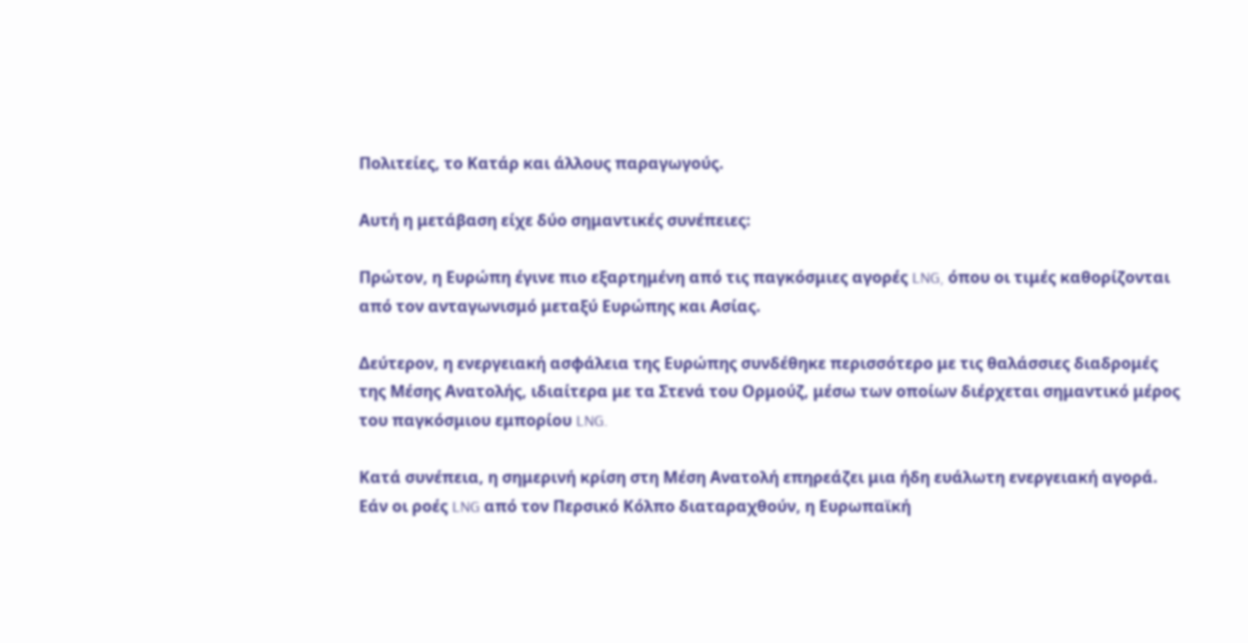Πολιτείες, το Κατάρ και άλλους παραγωγούς.

Αυτή η μετάβαση είχε δύο σημαντικές συνέπειες:

Πρώτον, η Ευρώπη έγινε πιο εξαρτημένη από τις παγκόσμιες αγορές LNG, όπου οι τιμές καθορίζονται από τον ανταγωνισμό μεταξύ Ευρώπης και Ασίας.

Δεύτερον, η ενεργειακή ασφάλεια της Ευρώπης συνδέθηκε περισσότερο με τις θαλάσσιες διαδρομές της Μέσης Ανατολής, ιδιαίτερα με τα Στενά του Ορμούζ, μέσω των οποίων διέρχεται σημαντικό μέρος του παγκόσμιου εμπορίου LNG.

Κατά συνέπεια, η σημερινή κρίση στη Μέση Ανατολή επηρεάζει μια ήδη ευάλωτη ενεργειακή αγορά. Εάν οι ροές LNG από τον Περσικό Κόλπο διαταραχθούν, η Ευρωπαϊκή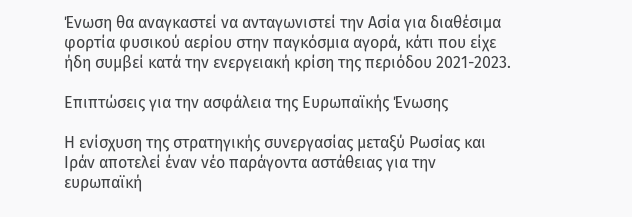Ένωση θα αναγκαστεί να ανταγωνιστεί την Ασία για διαθέσιμα φορτία φυσικού αερίου στην παγκόσμια αγορά, κάτι που είχε ήδη συμβεί κατά την ενεργειακή κρίση της περιόδου 2021-2023.

Επιπτώσεις για την ασφάλεια της Ευρωπαϊκής Ένωσης

Η ενίσχυση της στρατηγικής συνεργασίας μεταξύ Ρωσίας και Ιράν αποτελεί έναν νέο παράγοντα αστάθειας για την ευρωπαϊκή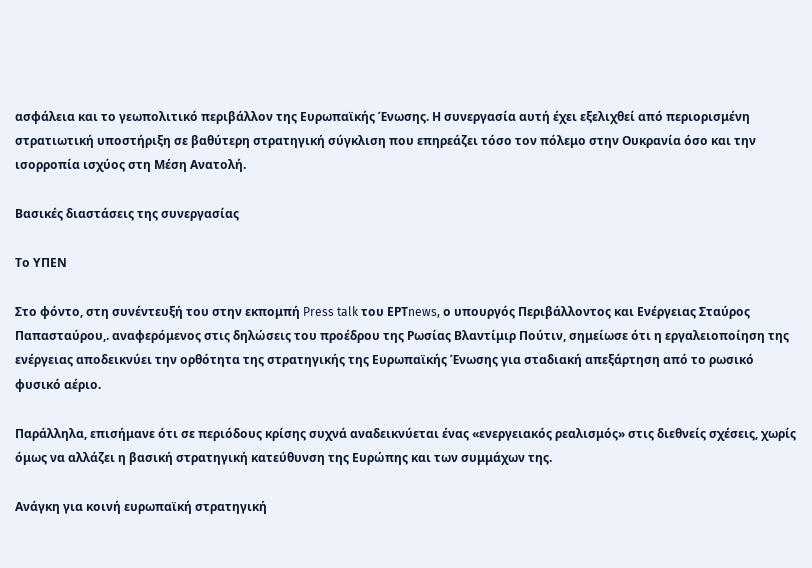ασφάλεια και το γεωπολιτικό περιβάλλον της Ευρωπαϊκής Ένωσης. Η συνεργασία αυτή έχει εξελιχθεί από περιορισμένη στρατιωτική υποστήριξη σε βαθύτερη στρατηγική σύγκλιση που επηρεάζει τόσο τον πόλεμο στην Ουκρανία όσο και την ισορροπία ισχύος στη Μέση Ανατολή.

Βασικές διαστάσεις της συνεργασίας

Το ΥΠΕΝ

Στο φόντο, στη συνέντευξή του στην εκπομπή Press talk του ΕΡΤnews, ο υπουργός Περιβάλλοντος και Ενέργειας Σταύρος Παπασταύρου,. αναφερόμενος στις δηλώσεις του προέδρου της Ρωσίας Βλαντίμιρ Πούτιν, σημείωσε ότι η εργαλειοποίηση της ενέργειας αποδεικνύει την ορθότητα της στρατηγικής της Ευρωπαϊκής Ένωσης για σταδιακή απεξάρτηση από το ρωσικό φυσικό αέριο.

Παράλληλα, επισήμανε ότι σε περιόδους κρίσης συχνά αναδεικνύεται ένας «ενεργειακός ρεαλισμός» στις διεθνείς σχέσεις, χωρίς όμως να αλλάζει η βασική στρατηγική κατεύθυνση της Ευρώπης και των συμμάχων της.

Ανάγκη για κοινή ευρωπαϊκή στρατηγική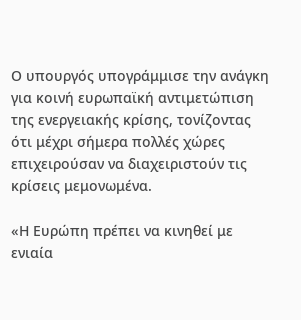Ο υπουργός υπογράμμισε την ανάγκη για κοινή ευρωπαϊκή αντιμετώπιση της ενεργειακής κρίσης, τονίζοντας ότι μέχρι σήμερα πολλές χώρες επιχειρούσαν να διαχειριστούν τις κρίσεις μεμονωμένα.

«Η Ευρώπη πρέπει να κινηθεί με ενιαία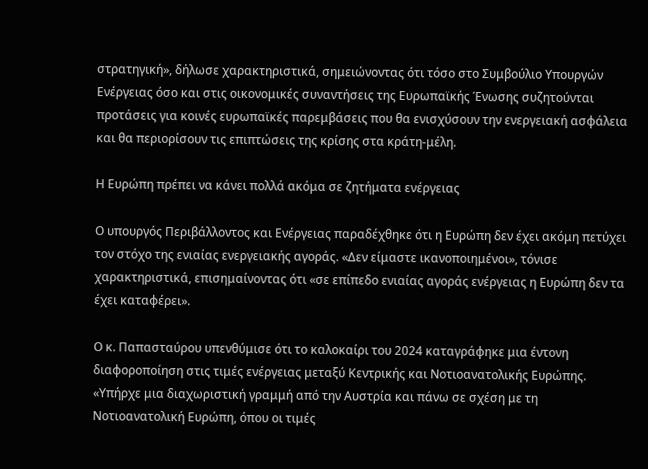στρατηγική», δήλωσε χαρακτηριστικά, σημειώνοντας ότι τόσο στο Συμβούλιο Υπουργών Ενέργειας όσο και στις οικονομικές συναντήσεις της Ευρωπαϊκής Ένωσης συζητούνται προτάσεις για κοινές ευρωπαϊκές παρεμβάσεις που θα ενισχύσουν την ενεργειακή ασφάλεια και θα περιορίσουν τις επιπτώσεις της κρίσης στα κράτη-μέλη.

Η Ευρώπη πρέπει να κάνει πολλά ακόμα σε ζητήματα ενέργειας

Ο υπουργός Περιβάλλοντος και Ενέργειας παραδέχθηκε ότι η Ευρώπη δεν έχει ακόμη πετύχει τον στόχο της ενιαίας ενεργειακής αγοράς. «Δεν είμαστε ικανοποιημένοι», τόνισε χαρακτηριστικά, επισημαίνοντας ότι «σε επίπεδο ενιαίας αγοράς ενέργειας η Ευρώπη δεν τα έχει καταφέρει».

Ο κ. Παπασταύρου υπενθύμισε ότι το καλοκαίρι του 2024 καταγράφηκε μια έντονη διαφοροποίηση στις τιμές ενέργειας μεταξύ Κεντρικής και Νοτιοανατολικής Ευρώπης. «Υπήρχε μια διαχωριστική γραμμή από την Αυστρία και πάνω σε σχέση με τη Νοτιοανατολική Ευρώπη, όπου οι τιμές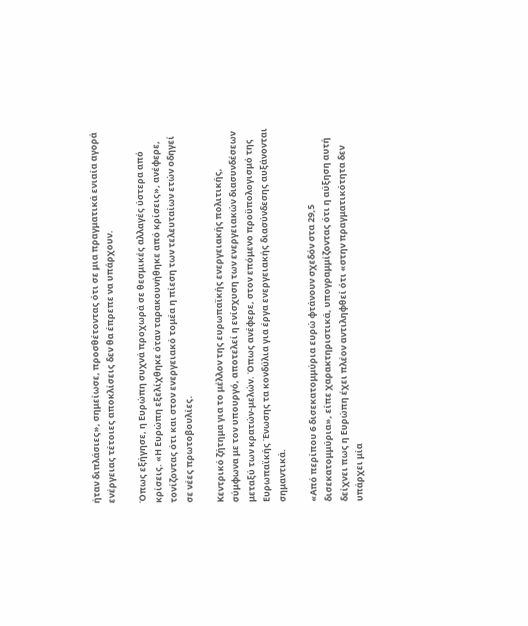ήταν διπλάσιες», σημείωσε, προσθέτοντας ότι σε μια πραγματικά ενιαία αγορά ενέργειας τέτοιες αποκλίσεις δεν θα έπρεπε να υπάρχουν.

Όπως εξήγησε, η Ευρώπη συχνά προχωρά σε θεσμικές αλλαγές ύστερα από κρίσεις. «Η Ευρώπη εξελίχθηκε όταν ταρακουνήθηκε από κρίσεις», ανέφερε, τονίζοντας ότι και στον ενεργειακό τομέα η πίεση των τελευταίων ετών οδηγεί σε νέες πρωτοβουλίες.

Κεντρικό ζήτημα για το μέλλον της ευρωπαϊκής ενεργειακής πολιτικής, σύμφωνα με τον υπουργό, αποτελεί η ενίσχυση των ενεργειακών διασυνδέσεων μεταξύ των κρατών-μελών. Όπως ανέφερε, στον επόμενο προϋπολογισμό της Ευρωπαϊκής Ένωσης τα κονδύλια για έργα ενεργειακής διασύνδεσης αυξάνονται σημαντικά.

«Από περίπου 6 δισεκατομμύρια ευρώ φτάνουν σχεδόν στα 29,5 δισεκατομμύρια», είπε χαρακτηριστικά, υπογραμμίζοντας ότι η αύξηση αυτή δείχνει πως η Ευρώπη έχει πλέον αντιληφθεί ότι «στην πραγματικότητα δεν υπάρχει μία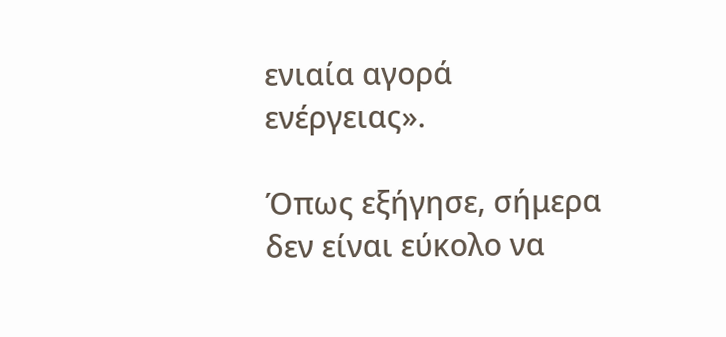ενιαία αγορά ενέργειας».

Όπως εξήγησε, σήμερα δεν είναι εύκολο να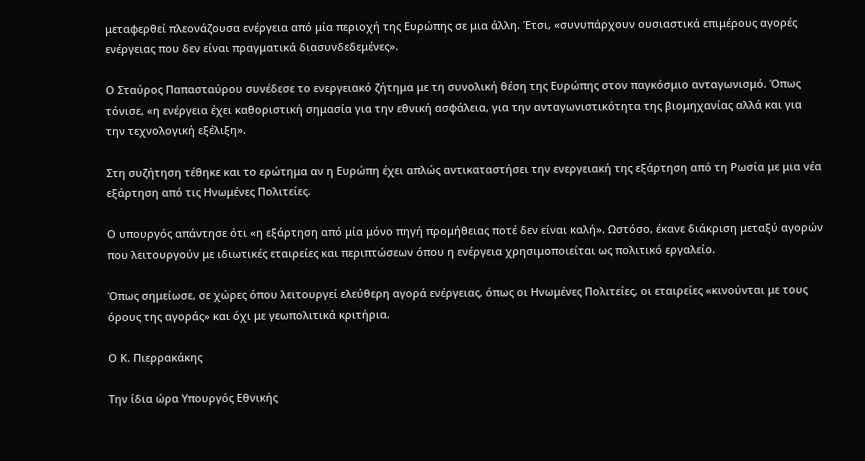μεταφερθεί πλεονάζουσα ενέργεια από μία περιοχή της Ευρώπης σε μια άλλη. Έτσι, «συνυπάρχουν ουσιαστικά επιμέρους αγορές ενέργειας που δεν είναι πραγματικά διασυνδεδεμένες».

Ο Σταύρος Παπασταύρου συνέδεσε το ενεργειακό ζήτημα με τη συνολική θέση της Ευρώπης στον παγκόσμιο ανταγωνισμό. Όπως τόνισε, «η ενέργεια έχει καθοριστική σημασία για την εθνική ασφάλεια, για την ανταγωνιστικότητα της βιομηχανίας αλλά και για την τεχνολογική εξέλιξη».

Στη συζήτηση τέθηκε και το ερώτημα αν η Ευρώπη έχει απλώς αντικαταστήσει την ενεργειακή της εξάρτηση από τη Ρωσία με μια νέα εξάρτηση από τις Ηνωμένες Πολιτείες.

Ο υπουργός απάντησε ότι «η εξάρτηση από μία μόνο πηγή προμήθειας ποτέ δεν είναι καλή». Ωστόσο, έκανε διάκριση μεταξύ αγορών που λειτουργούν με ιδιωτικές εταιρείες και περιπτώσεων όπου η ενέργεια χρησιμοποιείται ως πολιτικό εργαλείο.

Όπως σημείωσε, σε χώρες όπου λειτουργεί ελεύθερη αγορά ενέργειας, όπως οι Ηνωμένες Πολιτείες, οι εταιρείες «κινούνται με τους όρους της αγοράς» και όχι με γεωπολιτικά κριτήρια.

Ο Κ. Πιερρακάκης

Την ίδια ώρα Υπουργός Εθνικής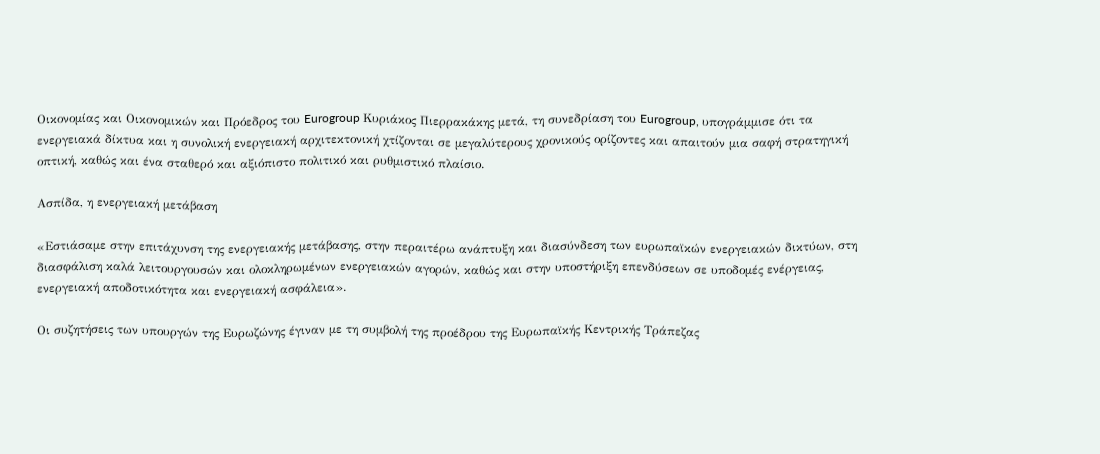Οικονομίας και Οικονομικών και Πρόεδρος του Eurogroup Κυριάκος Πιερρακάκης μετά, τη συνεδρίαση του Eurogroup, υπογράμμισε ότι τα ενεργειακά δίκτυα και η συνολική ενεργειακή αρχιτεκτονική χτίζονται σε μεγαλύτερους χρονικούς ορίζοντες και απαιτούν μια σαφή στρατηγική οπτική, καθώς και ένα σταθερό και αξιόπιστο πολιτικό και ρυθμιστικό πλαίσιο.

Ασπίδα, η ενεργειακή μετάβαση

«Εστιάσαμε στην επιτάχυνση της ενεργειακής μετάβασης, στην περαιτέρω ανάπτυξη και διασύνδεση των ευρωπαϊκών ενεργειακών δικτύων, στη διασφάλιση καλά λειτουργουσών και ολοκληρωμένων ενεργειακών αγορών, καθώς και στην υποστήριξη επενδύσεων σε υποδομές ενέργειας, ενεργειακή αποδοτικότητα και ενεργειακή ασφάλεια».

Οι συζητήσεις των υπουργών της Ευρωζώνης έγιναν με τη συμβολή της προέδρου της Ευρωπαϊκής Κεντρικής Τράπεζας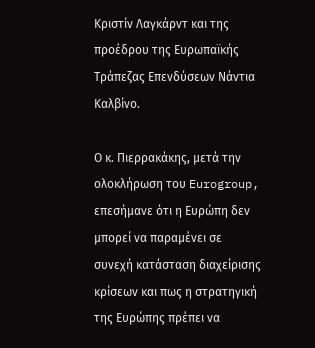Κριστίν Λαγκάρντ και της προέδρου της Ευρωπαϊκής Τράπεζας Επενδύσεων Νάντια Καλβίνο.

Ο κ. Πιερρακάκης, μετά την ολοκλήρωση του Eurogroup, επεσήμανε ότι η Ευρώπη δεν μπορεί να παραμένει σε συνεχή κατάσταση διαχείρισης κρίσεων και πως η στρατηγική της Ευρώπης πρέπει να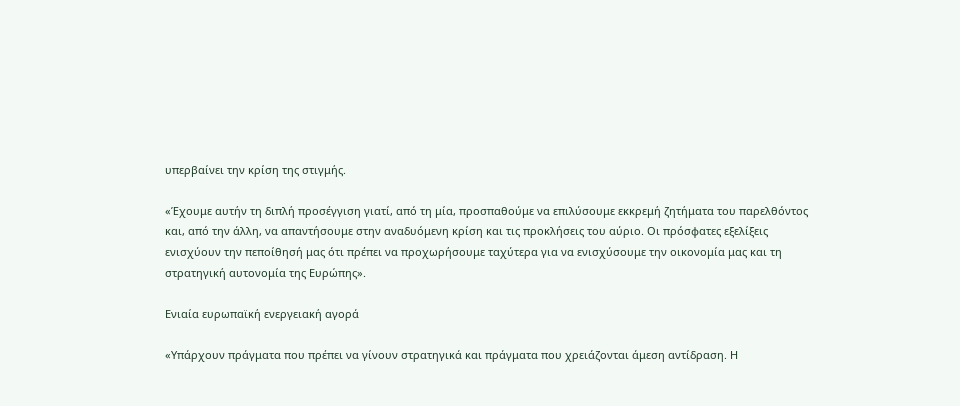υπερβαίνει την κρίση της στιγμής.

«Έχουμε αυτήν τη διπλή προσέγγιση γιατί, από τη μία, προσπαθούμε να επιλύσουμε εκκρεμή ζητήματα του παρελθόντος και, από την άλλη, να απαντήσουμε στην αναδυόμενη κρίση και τις προκλήσεις του αύριο. Οι πρόσφατες εξελίξεις ενισχύουν την πεποίθησή μας ότι πρέπει να προχωρήσουμε ταχύτερα για να ενισχύσουμε την οικονομία μας και τη στρατηγική αυτονομία της Ευρώπης».

Ενιαία ευρωπαϊκή ενεργειακή αγορά

«Υπάρχουν πράγματα που πρέπει να γίνουν στρατηγικά και πράγματα που χρειάζονται άμεση αντίδραση. Η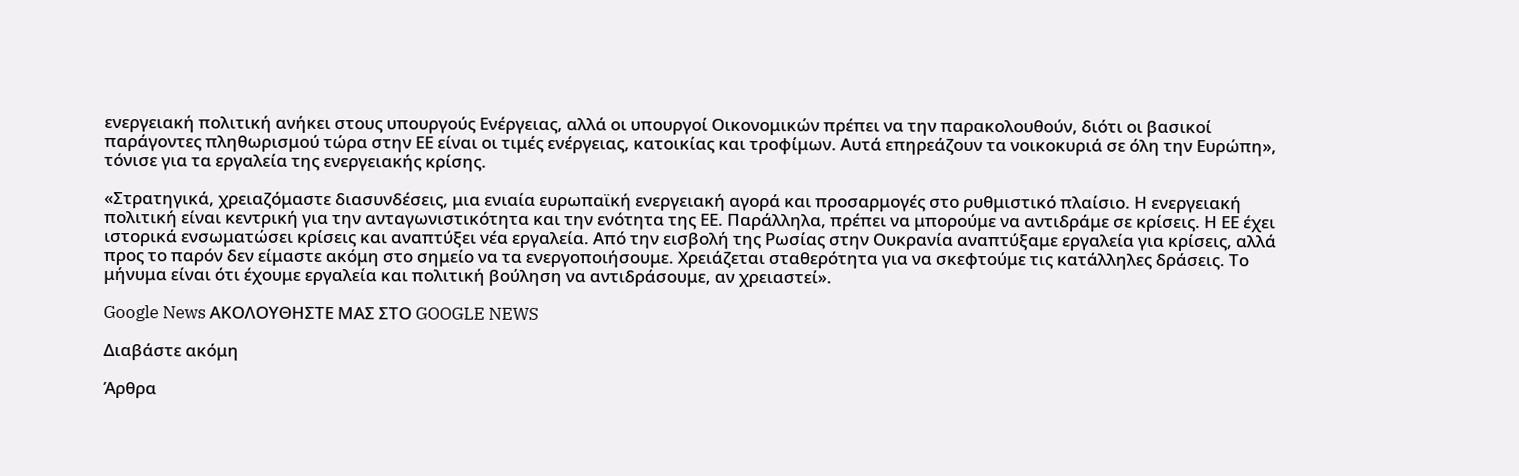ενεργειακή πολιτική ανήκει στους υπουργούς Ενέργειας, αλλά οι υπουργοί Οικονομικών πρέπει να την παρακολουθούν, διότι οι βασικοί παράγοντες πληθωρισμού τώρα στην ΕΕ είναι οι τιμές ενέργειας, κατοικίας και τροφίμων. Αυτά επηρεάζουν τα νοικοκυριά σε όλη την Ευρώπη», τόνισε για τα εργαλεία της ενεργειακής κρίσης.

«Στρατηγικά, χρειαζόμαστε διασυνδέσεις, μια ενιαία ευρωπαϊκή ενεργειακή αγορά και προσαρμογές στο ρυθμιστικό πλαίσιο. Η ενεργειακή πολιτική είναι κεντρική για την ανταγωνιστικότητα και την ενότητα της ΕΕ. Παράλληλα, πρέπει να μπορούμε να αντιδράμε σε κρίσεις. Η ΕΕ έχει ιστορικά ενσωματώσει κρίσεις και αναπτύξει νέα εργαλεία. Από την εισβολή της Ρωσίας στην Ουκρανία αναπτύξαμε εργαλεία για κρίσεις, αλλά προς το παρόν δεν είμαστε ακόμη στο σημείο να τα ενεργοποιήσουμε. Χρειάζεται σταθερότητα για να σκεφτούμε τις κατάλληλες δράσεις. Το μήνυμα είναι ότι έχουμε εργαλεία και πολιτική βούληση να αντιδράσουμε, αν χρειαστεί».

Google News ΑΚΟΛΟΥΘΗΣΤΕ ΜΑΣ ΣΤΟ GOOGLE NEWS

Διαβάστε ακόμη

Άρθρα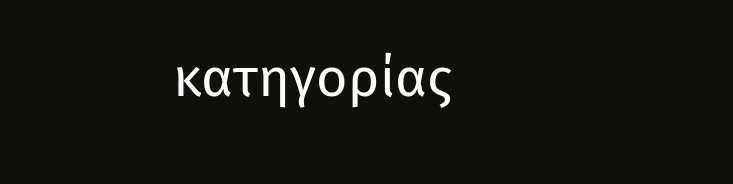κατηγορίας